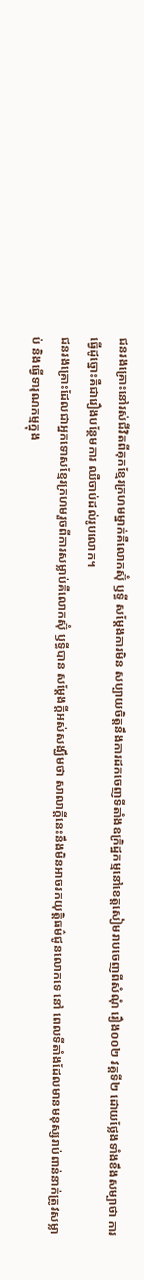ជនរងគ្រោះនៅរស់ជីវិតពីគុកខ្មែរក្រហមម្នាក់គឺលោកស៊ុំ ឫទ្ធី សម្តែងការមិន សប្បាយចិត្តនឹងការដកចេញទីតាំងឧក្រិដ្ឋកម្មនៅខេត្តសៀមរាបចេញពីសំណុំ រឿង០០២ វគ្គទី២ ដោយថ្លែងទាំងខឹងសម្បាថា ការធ្វើដូច្នោះគឺជារឿងបន្ថែមការ ឈឺចាប់ដល់រូបលោក។
ជនរងគ្រោះដែលជាអ្នកទោសខ្មែរក្រហមរួចពីការសម្លាប់គឺលោកស៊ុំ ឫទ្ធីបាន សម្តែងក្តីអស់សង្ឃឹមថា សាលាក្តីនេះនឹងមិនអាចរកយុត្តិធម៌ជូនលោកទេ នៅ ពេលទីតាំងដែលមានមនុស្សរាប់ពាន់នាក់ត្រូវសម្លាប់ និងធ្វើទារុណកម្មក្នុង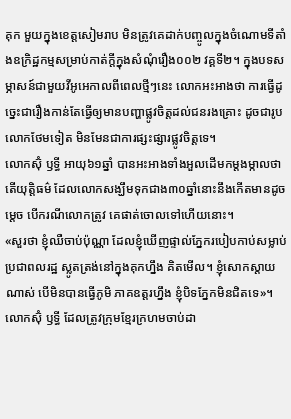គុក មួយក្នុងខេត្តសៀមរាប មិនត្រូវគេដាក់បញ្ចូលក្នុងចំណោមទីតាំងឧក្រិដ្ឋកម្មសម្រាប់កាត់ក្តីក្នុងសំណុំរឿង០០២ វគ្គទី២។ ក្នុងបទសម្ភាសន៍ជាមួយវីអូអេកាលពីពេលថ្មីៗនេះ លោកអះអាងថា ការធ្វើដូច្នេះជារឿងកាន់តែធ្វើឲ្យមានបញ្ហាផ្លូវចិត្តដល់ជនរងគ្រោះ ដូចជារូបលោកថែមទៀត មិនមែនជាការផ្សះផ្សារផ្លូវចិត្តទេ។
លោកស៊ុំ ឫទ្ធី អាយុ៦១ឆ្នាំ បានអះអាងទាំងអួលដើមកម្តងម្កាលថា តើយុត្តិធម៌ ដែលលោកសង្ឃឹមទុកជាង៣០ឆ្នាំនោះនឹងកើតមានដូចម្តេច បើករណីលោកត្រូវ គេផាត់ចោលទៅហើយនោះ។
«សួរថា ខ្ញុំឈឺចាប់ប៉ុណ្ណា ដែលខ្ញុំឃើញផ្ទាល់ភ្នែករបៀបកាប់សម្លាប់ប្រជាពលរដ្ឋ ស្លូតត្រង់នៅក្នុងគុកហ្នឹង គិតមើល។ ខ្ញុំសោកស្តាយណាស់ បើមិនបានធ្វើភូមិ ភាគឧត្តរហ្នឹង ខ្ញុំបិទភ្នែកមិនជិតទេ»។
លោកស៊ុំ ឫទ្ធី ដែលត្រូវក្រុមខ្មែរក្រហមចាប់ដា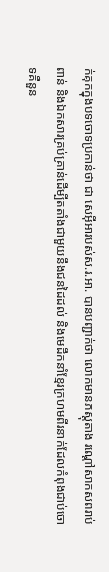ក់គុកក្នុងបទចោទប្រកាន់ថា ជា សេអ៊ីអារបស់ស.រ.អា. បានបញ្ជាក់ថា លោកមានភស្តុតាង រណ្តៅសាកសពរាប់ពាន់ និងឯកសារគ្រប់គ្រាន់ដើម្បីតតាំងជាមួយនឹងជនដៃដល់ និងមេដឹកនាំខ្មែរក្រហមពីរនាក់ដែលកំពុងជាប់ចោទគឺនួន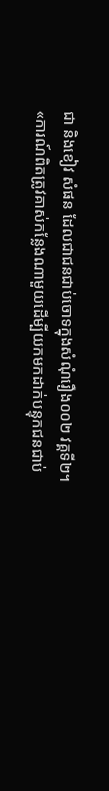ជា និងខៀវ សំផន ដែលជាជនជាប់ចោទក្នុងសំណុំរឿង០០២ វគ្គទី២។
«ការណ៍ពិតត្រូវគាស់កន្លែងណាមួយដើម្បីយកមកដាក់បន្ទុកជនជាប់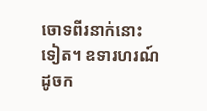ចោទពីរនាក់នោះទៀត។ ឧទារហរណ៍ដូចក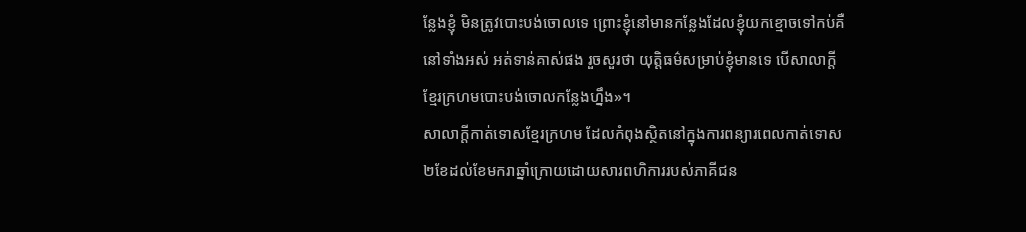ន្លែងខ្ញុំ មិនត្រូវបោះបង់ចោលទេ ព្រោះខ្ញុំនៅមានកន្លែងដែលខ្ញុំយកខ្មោចទៅកប់គឺនៅទាំងអស់ អត់ទាន់គាស់ផង រួចសួរថា យុត្តិធម៌សម្រាប់ខ្ញុំមានទេ បើសាលាក្តីខ្មែរក្រហមបោះបង់ចោលកន្លែងហ្នឹង»។
សាលាក្តីកាត់ទោសខ្មែរក្រហម ដែលកំពុងស្ថិតនៅក្នុងការពន្យារពេលកាត់ទោស២ខែដល់ខែមករាឆ្នាំក្រោយដោយសារពហិការរបស់ភាគីជន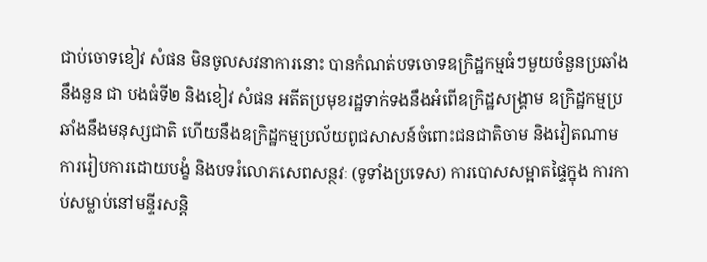ជាប់ចោទខៀវ សំផន មិនចូលសវនាការនោះ បានកំណត់បទចោទឧក្រិដ្ឋកម្មធំៗមួយចំនួនប្រឆាំងនឹងនួន ជា បងធំទី២ និងខៀវ សំផន អតីតប្រមុខរដ្ឋទាក់ទងនឹងអំពើឧក្រិដ្ឋសង្គ្រាម ឧក្រិដ្ឋកម្មប្រឆាំងនឹងមនុស្សជាតិ ហើយនឹងឧក្រិដ្ឋកម្មប្រល័យពូជសាសន៍ចំពោះជនជាតិចាម និងវៀតណាម ការរៀបការដោយបង្ខំ និងបទរំលោភសេពសន្ថវៈ (ទូទាំងប្រទេស) ការបោសសម្អាតផ្ទៃក្នុង ការកាប់សម្លាប់នៅមន្ទីរសន្តិ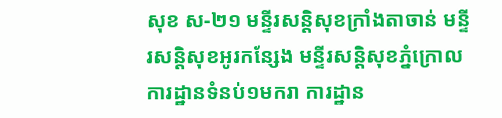សុខ ស-២១ មន្ទីរសន្តិសុខក្រាំងតាចាន់ មន្ទីរសន្តិសុខអូរកន្សែង មន្ទីរសន្តិសុខភ្នំក្រោល ការដ្ឋានទំនប់១មករា ការដ្ឋាន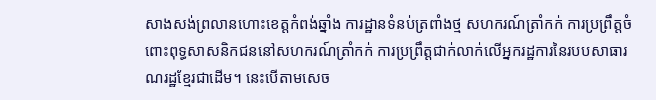សាងសង់ព្រលានហោះខេត្តកំពង់ឆ្នាំង ការដ្ឋានទំនប់ត្រពាំងថ្ម សហករណ៍ត្រាំកក់ ការប្រព្រឹត្តចំពោះពុទ្ធសាសនិកជននៅសហករណ៍ត្រាំកក់ ការប្រព្រឹត្តជាក់លាក់លើអ្នករដ្ឋការនៃរបបសាធារណរដ្ឋខ្មែរជាដើម។ នេះបើតាមសេច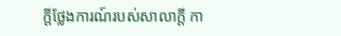ក្តីថ្លែងការណ៍របស់សាលាក្តី កា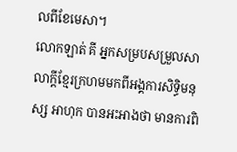លពីខែមេសា។
លោកឡាត់ គី អ្នកសម្របសម្រួលសាលាក្តីខ្មែរក្រហមមកពីអង្គការសិទ្ធិមនុស្ស អាហុក បានអះអាងថា មានការពិ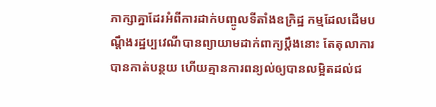ភាក្សាគ្នាដែរអំពីការដាក់បញ្ចូលទីតាំងឧក្រិដ្ឋ កម្មដែលដើមបណ្តឹងរដ្ឋប្បវេណីបានព្យាយាមដាក់ពាក្យប្តឹងនោះ តែតុលាការ បានកាត់បន្ថយ ហើយគ្មានការពន្យល់ឲ្យបានលម្អិតដល់ជ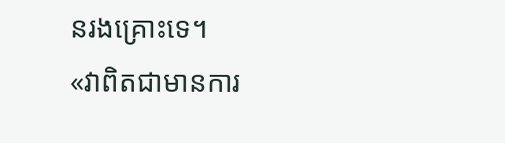នរងគ្រោះទេ។
«វាពិតជាមានការ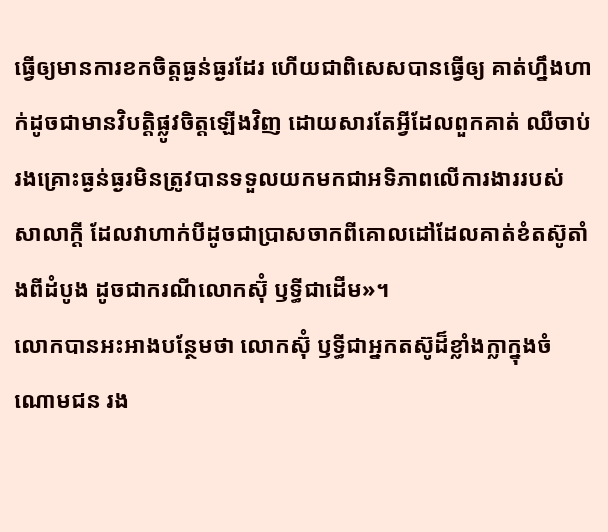ធ្វើឲ្យមានការខកចិត្តធ្ងន់ធ្ងរដែរ ហើយជាពិសេសបានធ្វើឲ្យ គាត់ហ្នឹងហាក់ដូចជាមានវិបត្តិផ្លូវចិត្តឡើងវិញ ដោយសារតែអ្វីដែលពួកគាត់ ឈឺចាប់ រងគ្រោះធ្ងន់ធ្ងរមិនត្រូវបានទទួលយកមកជាអទិភាពលើការងាររបស់ សាលាក្តី ដែលវាហាក់បីដូចជាប្រាសចាកពីគោលដៅដែលគាត់ខំតស៊ូតាំងពីដំបូង ដូចជាករណីលោកស៊ុំ ឫទ្ធីជាដើម»។
លោកបានអះអាងបន្ថែមថា លោកស៊ុំ ឫទ្ធីជាអ្នកតស៊ូដ៏ខ្លាំងក្លាក្នុងចំណោមជន រង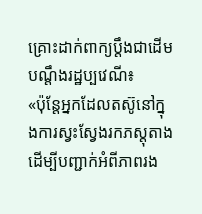គ្រោះដាក់ពាក្យប្តឹងជាដើមបណ្តឹងរដ្ឋប្បវេណី៖
«ប៉ុន្តែអ្នកដែលតស៊ូនៅក្នុងការស្វះស្វែងរកភស្តុតាងដើម្បីបញ្ជាក់អំពីភាពរង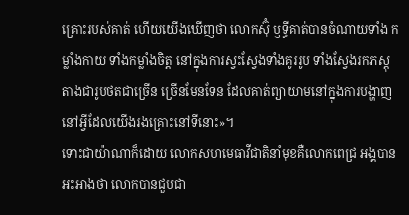គ្រោះរបស់គាត់ ហើយយើងឃើញថា លោកស៊ុំ ឫទ្ធីគាត់បានចំណាយទាំង កម្លាំងកាយ ទាំងកម្លាំងចិត្ត នៅក្នុងការស្វះស្វែងទាំងគូររូប ទាំងស្វែងរកភស្តុតាងជារូបថតជាច្រើន ច្រើនមែនទែន ដែលគាត់ព្យាយាមនៅក្នុងការបង្ហាញនៅអ្វីដែលយើងរងគ្រោះនៅទីនោះ»។
ទោះជាយ៉ាណាក៏ដោយ លោកសហមេធាវីជាតិនាំមុខគឺលោកពេជ្រ អង្គបាន អះអាងថា លោកបានជួបជា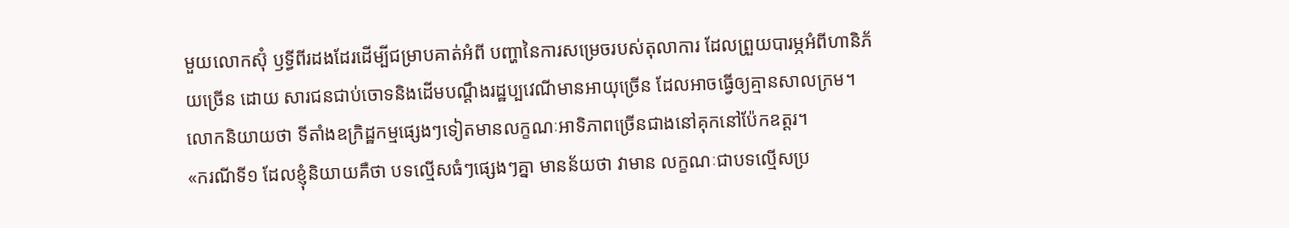មួយលោកស៊ុំ ឫទ្ធីពីរដងដែរដើម្បីជម្រាបគាត់អំពី បញ្ហានៃការសម្រេចរបស់តុលាការ ដែលព្រួយបារម្ភអំពីហានិភ័យច្រើន ដោយ សារជនជាប់ចោទនិងដើមបណ្តឹងរដ្ឋប្បវេណីមានអាយុច្រើន ដែលអាចធ្វើឲ្យគ្មានសាលក្រម។ លោកនិយាយថា ទីតាំងឧក្រិដ្ឋកម្មផ្សេងៗទៀតមានលក្ខណៈអាទិភាពច្រើនជាងនៅគុកនៅប៉ែកឧត្តរ។
«ករណីទី១ ដែលខ្ញុំនិយាយគឺថា បទល្មើសធំៗផ្សេងៗគ្នា មានន័យថា វាមាន លក្ខណៈជាបទល្មើសប្រ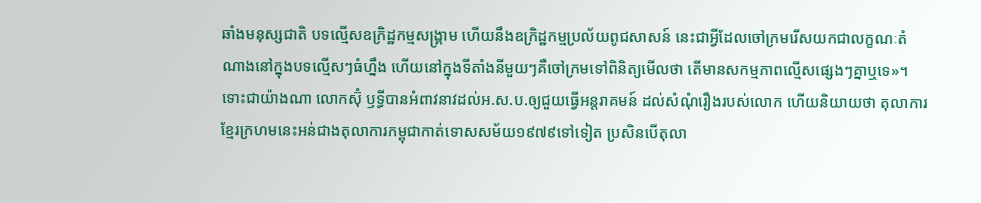ឆាំងមនុស្សជាតិ បទល្មើសឧក្រិដ្ឋកម្មសង្គ្រាម ហើយនឹងឧក្រិដ្ឋកម្មប្រល័យពូជសាសន៍ នេះជាអ្វីដែលចៅក្រមរើសយកជាលក្ខណៈតំណាងនៅក្នុងបទល្មើសៗធំហ្នឹង ហើយនៅក្នុងទីតាំងនីមួយៗគឺចៅក្រមទៅពិនិត្យមើលថា តើមានសកម្មភាពល្មើសផ្សេងៗគ្នាឬទេ»។
ទោះជាយ៉ាងណា លោកស៊ុំ ឫទ្ធីបានអំពាវនាវដល់អ.ស.ប.ឲ្យជួយធ្វើអន្តរាគមន៍ ដល់សំណុំរឿងរបស់លោក ហើយនិយាយថា តុលាការខ្មែរក្រហមនេះអន់ជាងតុលាការកម្ពុជាកាត់ទោសសម័យ១៩៧៩ទៅទៀត ប្រសិនបើតុលា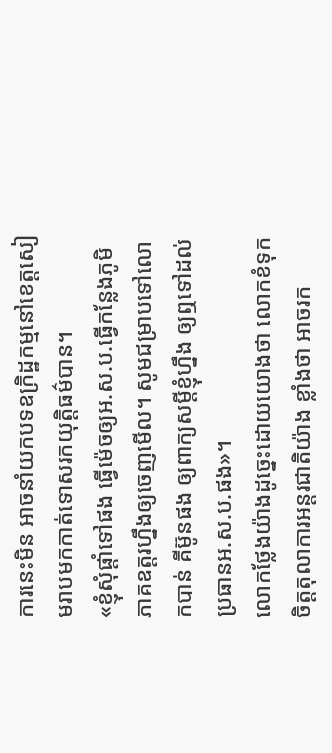ការនេះមិន អាចនាំយកបទឧក្រិដ្ឋកម្មនៅខេត្តសៀមរាបមកកាត់ទោសរកយុត្តិធម៌បាន។
«ខ្ញុំសុំផ្តាំទៅផង ធ្វើម៉េចឲ្យអ.ស.ប.ធ្វើកន្លែងភូមិភាគឧត្តរហ្នឹងឲ្យចេញមើល។ សូមជម្រាបទៅលោកបាន់ គីម៊ូនផង ឲ្យពាក្យសម្តីខ្ញុំហ្នឹង ឲ្យឮទៅដល់ប្រធានអ.ស.ប.ផង»។
លោកថ្លែងយ៉ាងដូច្នេះដោយយោងថា លោកខំទុកចិត្តតុលាការអន្តរជាតិយ៉ាង ខ្លាំងថា អាចរក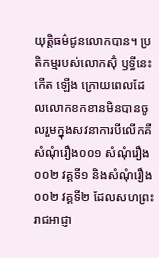យុត្តិធម៌ជូនលោកបាន។ ប្រតិកម្មរបស់លោកស៊ុំ ឫទ្ធីនេះកើត ឡើង ក្រោយពេលដែលលោកខកខានមិនបានចូលរួមក្នុងសវនាការបីលើកគឺ សំណុំរឿង០០១ សំណុំរឿង០០២ វគ្គទី១ និងសំណុំរឿង០០២ វគ្គទី២ ដែលសហព្រះរាជអាជ្ញា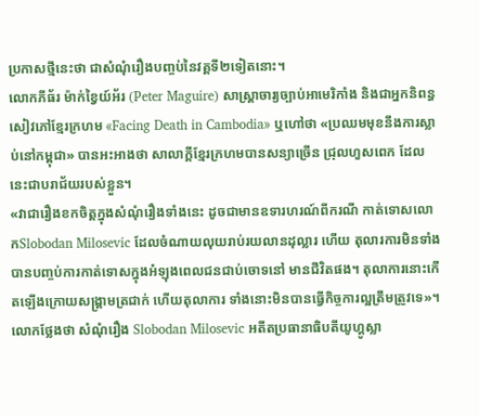ប្រកាសថ្មីនេះថា ជាសំណុំរឿងបញ្ចប់នៃវគ្គទី២ទៀតនោះ។
លោកភីធ័រ ម៉ាក់ខ្វៃយ៍អ័រ (Peter Maguire) សាស្ត្រាចារ្យច្បាប់អាមេរិកាំង និងជាអ្នកនិពន្ធសៀវភៅខ្មែរក្រហម «Facing Death in Cambodia» ឬហៅថា «ប្រឈមមុខនឹងការស្លាប់នៅកម្ពុជា» បានអះអាងថា សាលាក្តីខ្មែរក្រហមបានសន្យាច្រើន ជ្រុលហួសពេក ដែលនេះជាបរាជ័យរបស់ខ្លួន។
«វាជារឿងខកចិត្តក្នុងសំណុំរឿងទាំងនេះ ដូចជាមានឧទារហរណ៍ពីករណី កាត់ទោសលោកSlobodan Milosevic ដែលចំណាយលុយរាប់រយលានដុល្លារ ហើយ តុលារការមិនទាំងបានបញ្ចប់ការកាត់ទោសក្នុងអំឡុងពេលជនជាប់ចោទនៅ មានជីវិតផង។ តុលាការនោះកើតឡើងក្រោយសង្គ្រាមត្រជាក់ ហើយតុលាការ ទាំងនោះមិនបានធ្វើកិច្ចការល្អត្រឹមត្រូវទេ»។
លោកថ្លែងថា សំណុំរឿង Slobodan Milosevic អតីតប្រធានាធិបតីយូហ្គូស្លា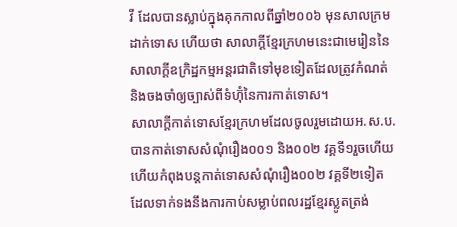វី ដែលបានស្លាប់ក្នុងគុកកាលពីឆ្នាំ២០០៦ មុនសាលក្រមដាក់ទោស ហើយថា សាលាក្តីខ្មែរក្រហមនេះជាមេរៀននៃសាលាក្តីឧក្រិដ្ឋកម្មអន្តរជាតិទៅមុខទៀតដែលត្រូវកំណត់និងចងចាំឲ្យច្បាស់ពីទំហ៊ុំនៃការកាត់ទោស។
សាលាក្តីកាត់ទោសខ្មែរក្រហមដែលចូលរួមដោយអ.ស.ប.បានកាត់ទោសសំណុំរឿង០០១ និង០០២ វគ្គទី១រួចហើយ ហើយកំពុងបន្តកាត់ទោសសំណុំរឿង០០២ វគ្គទី២ទៀត ដែលទាក់ទងនឹងការកាប់សម្លាប់ពលរដ្ឋខ្មែរស្លូតត្រង់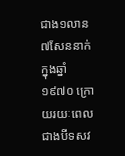ជាង១លាន៧សែននាក់ក្នុងឆ្នាំ១៩៧០ ក្រោយរយៈពេលជាងបីទសវ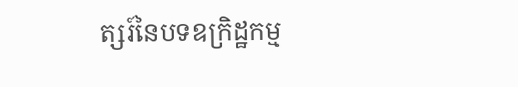ត្សរ៍នៃបទឧក្រិដ្ឋកម្ម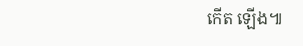កើត ឡើង៕